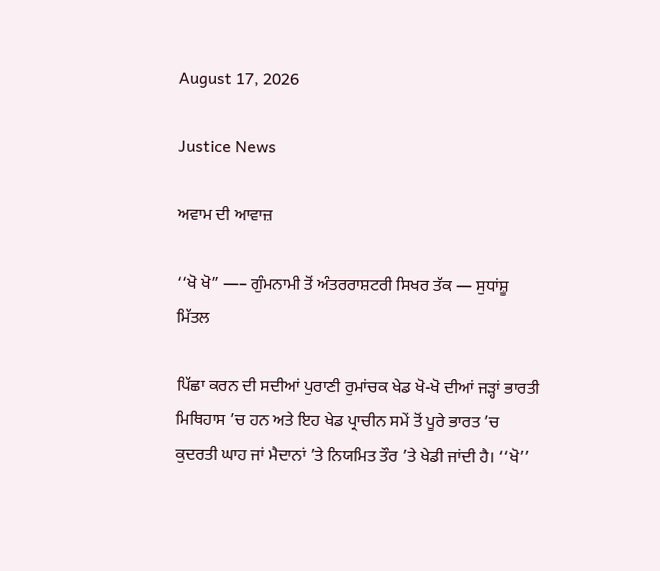August 17, 2026

Justice News

ਅਵਾਮ ਦੀ ਆਵਾਜ਼

‘‘ਖੋ ਖੋ” —– ਗੁੰਮਨਾਮੀ ਤੋਂ ਅੰਤਰਰਾਸ਼ਟਰੀ ਸਿਖਰ ਤੱਕ — ਸੁਧਾਂਸ਼ੂ ਮਿੱਤਲ

ਪਿੱਛਾ ਕਰਨ ਦੀ ਸਦੀਆਂ ਪੁਰਾਣੀ ਰੁਮਾਂਚਕ ਖੇਡ ਖੋ-ਖੋ ਦੀਆਂ ਜੜ੍ਹਾਂ ਭਾਰਤੀ ਮਿਥਿਹਾਸ ’ਚ ਹਨ ਅਤੇ ਇਹ ਖੇਡ ਪ੍ਰਾਚੀਨ ਸਮੇਂ ਤੋਂ ਪੂਰੇ ਭਾਰਤ ’ਚ ਕੁਦਰਤੀ ਘਾਹ ਜਾਂ ਮੈਦਾਨਾਂ ’ਤੇ ਨਿਯਮਿਤ ਤੌਰ ’ਤੇ ਖੇਡੀ ਜਾਂਦੀ ਹੈ। ‘‘ਖੋ’’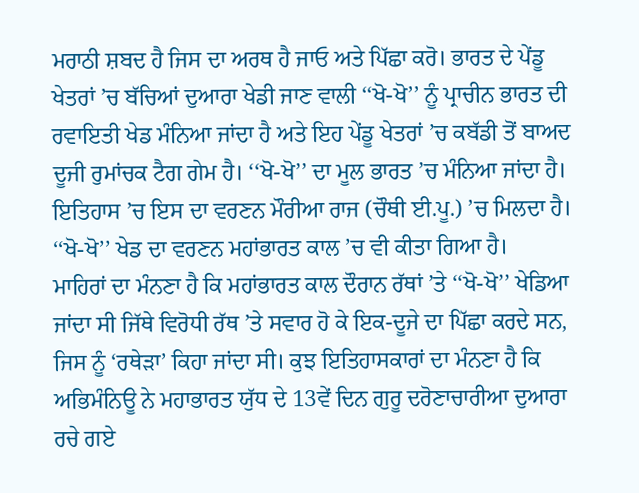ਮਰਾਠੀ ਸ਼ਬਦ ਹੈ ਜਿਸ ਦਾ ਅਰਥ ਹੈ ਜਾਓ ਅਤੇ ਪਿੱਛਾ ਕਰੋ। ਭਾਰਤ ਦੇ ਪੇਂਡੂ ਖੇਤਰਾਂ ’ਚ ਬੱਚਿਆਂ ਦੁਆਰਾ ਖੇਡੀ ਜਾਣ ਵਾਲੀ ‘‘ਖੋ-ਖੋ’’ ਨੂੰ ਪ੍ਰਾਚੀਨ ਭਾਰਤ ਦੀ ਰਵਾਇਤੀ ਖੇਡ ਮੰਨਿਆ ਜਾਂਦਾ ਹੈ ਅਤੇ ਇਹ ਪੇਂਡੂ ਖੇਤਰਾਂ ’ਚ ਕਬੱਡੀ ਤੋਂ ਬਾਅਦ ਦੂਜੀ ਰੁਮਾਂਚਕ ਟੈਗ ਗੇਮ ਹੈ। ‘‘ਖੋ-ਖੋ’’ ਦਾ ਮੂਲ ਭਾਰਤ ’ਚ ਮੰਨਿਆ ਜਾਂਦਾ ਹੈ। ਇਤਿਹਾਸ ’ਚ ਇਸ ਦਾ ਵਰਣਨ ਮੌਰੀਆ ਰਾਜ (ਚੌਥੀ ਈ.ਪੂ.) ’ਚ ਮਿਲਦਾ ਹੈ। ‘‘ਖੋ-ਖੋ’’ ਖੇਡ ਦਾ ਵਰਣਨ ਮਹਾਂਭਾਰਤ ਕਾਲ ’ਚ ਵੀ ਕੀਤਾ ਗਿਆ ਹੈ।
ਮਾਹਿਰਾਂ ਦਾ ਮੰਨਣਾ ਹੈ ਕਿ ਮਹਾਂਭਾਰਤ ਕਾਲ ਦੌਰਾਨ ਰੱਥਾਂ ’ਤੇ ‘‘ਖੋ-ਖੋ’’ ਖੇਡਿਆ ਜਾਂਦਾ ਸੀ ਜਿੱਥੇ ਵਿਰੋਧੀ ਰੱਥ ’ਤੇ ਸਵਾਰ ਹੋ ਕੇ ਇਕ-ਦੂਜੇ ਦਾ ਪਿੱਛਾ ਕਰਦੇ ਸਨ, ਜਿਸ ਨੂੰ ‘ਰਥੇੜਾ’ ਕਿਹਾ ਜਾਂਦਾ ਸੀ। ਕੁਝ ਇਤਿਹਾਸਕਾਰਾਂ ਦਾ ਮੰਨਣਾ ਹੈ ਕਿ ਅਭਿਮੰਨਿਊ ਨੇ ਮਹਾਭਾਰਤ ਯੁੱਧ ਦੇ 13ਵੇਂ ਦਿਨ ਗੁਰੂ ਦਰੋਣਾਚਾਰੀਆ ਦੁਆਰਾ ਰਚੇ ਗਏ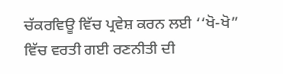ਚੱਕਰਵਿਊ ਵਿੱਚ ਪ੍ਰਵੇਸ਼ ਕਰਨ ਲਈ ‘‘ਖੋ-ਖੋ” ਵਿੱਚ ਵਰਤੀ ਗਈ ਰਣਨੀਤੀ ਦੀ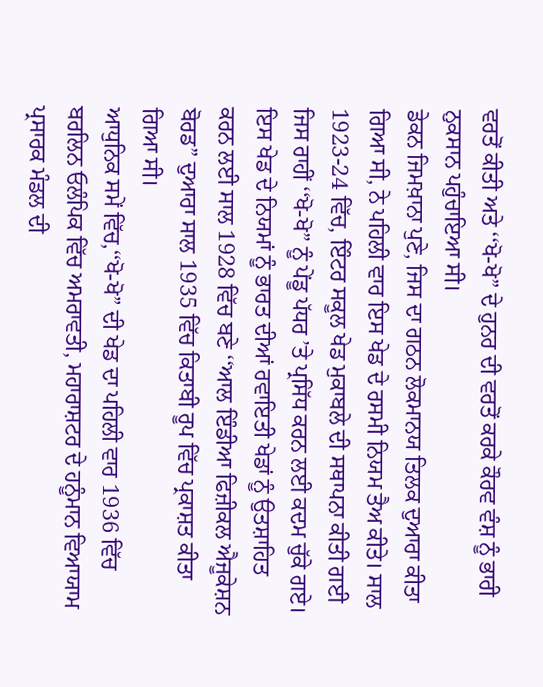ਵਰਤੋਂ ਕੀਤੀ ਅਤੇ ‘‘ਖੋ-ਖੋ” ਦੇ ਹੁਨਰ ਦੀ ਵਰਤੋਂ ਕਰਕੇ ਕੌਰਵ ਵੰਸ਼ ਨੂੰ ਭਾਰੀ ਨੁਕਸਾਨ ਪਹੁੰਚਾਇਆ ਸੀ।
ਡੇਕਨ ਜਿਮਖ਼ਾਨਾ ਪੁਣੇ, ਜਿਸ ਦਾ ਗਠਨ ਲੋਕਮਾਨਯ ਤਿਲਕ ਦੁਆਰਾ ਕੀਤਾ ਗਿਆ ਸੀ, ਨੇ ਪਹਿਲੀ ਵਾਰ ਇਸ ਖੇਡ ਦੇ ਰਸਮੀ ਨਿਯਮ ਤੈਅ ਕੀਤੇ। ਸਾਲ 1923-24 ਵਿੱਚ, ਇੰਟਰ ਸਕੂਲ ਖੇਡ ਮੁਕਾਬਲੇ ਦੀ ਸਥਾਪਨਾ ਕੀਤੀ ਗਈ ਜਿਸ ਰਾਹੀਂ ‘‘ਖੋ-ਖੋ” ਨੂੰ ਪੇਂਡੂ ਪੱਧਰ ’ਤੇ ਪ੍ਰਸਿੱਧ ਕਰਨ ਲਈ ਕਦਮ ਚੁੱਕੇ ਗਏ। ਇਸ ਖੇਡ ਦੇ ਨਿਯਮਾਂ ਨੂੰ ਭਾਰਤ ਦੀਆਂ ਰਵਾਇਤੀ ਖੇਡਾਂ ਨੂੰ ਉਤਸ਼ਾਹਿਤ ਕਰਨ ਲਈ ਸਾਲ 1928 ਵਿੱਚ ਬਣੇ ‘‘ਆਲ ਇੰਡੀਆ ਫਿਜ਼ੀਕਲ ਐਜੂਕੇਸ਼ਨ ਬੋਰਡ” ਦੁਆਰਾ ਸਾਲ 1935 ਵਿੱਚ ਕਿਤਾਬੀ ਰੂਪ ਵਿੱਚ ਪ੍ਰਕਾਸ਼ਤ ਕੀਤਾ ਗਿਆ ਸੀ।
ਆਧੁਨਿਕ ਸਮੇਂ ਵਿੱਚ,‘‘ਖੋ-ਖੋ” ਦੀ ਖੇਡ ਦਾ ਪਹਿਲੀ ਵਾਰ 1936 ਵਿੱਚ ਬਰਲਿਨ ਓਲੰਪਿਕ ਵਿੱਚ ਅਮਰਾਵਤੀ, ਮਹਾਰਾਸ਼ਟਰ ਦੇ ਹਨੂੰਮਾਨ ਵਿਆਯਾਮ ਪ੍ਰਸਾਰਕ ਮੰਡਲ ਦੀ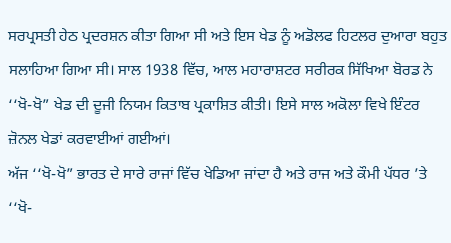ਸਰਪ੍ਰਸਤੀ ਹੇਠ ਪ੍ਰਦਰਸ਼ਨ ਕੀਤਾ ਗਿਆ ਸੀ ਅਤੇ ਇਸ ਖੇਡ ਨੂੰ ਅਡੋਲਫ ਹਿਟਲਰ ਦੁਆਰਾ ਬਹੁਤ ਸਲਾਹਿਆ ਗਿਆ ਸੀ। ਸਾਲ 1938 ਵਿੱਚ, ਆਲ ਮਹਾਰਾਸ਼ਟਰ ਸਰੀਰਕ ਸਿੱਖਿਆ ਬੋਰਡ ਨੇ ‘‘ਖੋ-ਖੋ” ਖੇਡ ਦੀ ਦੂਜੀ ਨਿਯਮ ਕਿਤਾਬ ਪ੍ਰਕਾਸ਼ਿਤ ਕੀਤੀ। ਇਸੇ ਸਾਲ ਅਕੋਲਾ ਵਿਖੇ ਇੰਟਰ ਜ਼ੋਨਲ ਖੇਡਾਂ ਕਰਵਾਈਆਂ ਗਈਆਂ।
ਅੱਜ ‘‘ਖੋ-ਖੋ” ਭਾਰਤ ਦੇ ਸਾਰੇ ਰਾਜਾਂ ਵਿੱਚ ਖੇਡਿਆ ਜਾਂਦਾ ਹੈ ਅਤੇ ਰਾਜ ਅਤੇ ਕੌਮੀ ਪੱਧਰ ’ਤੇ ‘‘ਖੋ-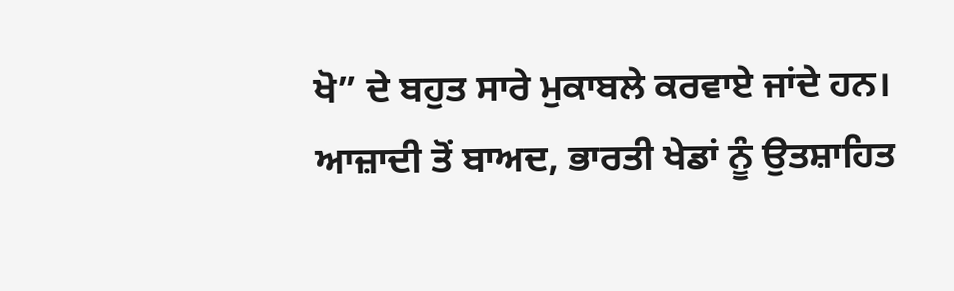ਖੋ” ਦੇ ਬਹੁਤ ਸਾਰੇ ਮੁਕਾਬਲੇ ਕਰਵਾਏ ਜਾਂਦੇ ਹਨ।
ਆਜ਼ਾਦੀ ਤੋਂ ਬਾਅਦ, ਭਾਰਤੀ ਖੇਡਾਂ ਨੂੰ ਉਤਸ਼ਾਹਿਤ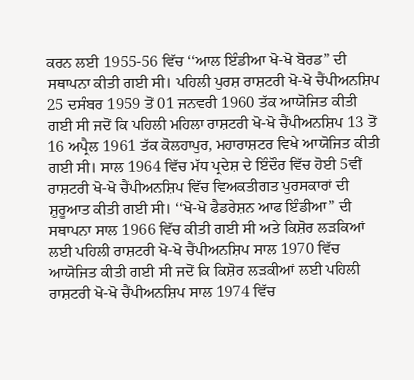ਕਰਨ ਲਈ 1955-56 ਵਿੱਚ ‘‘ਆਲ ਇੰਡੀਆ ਖੋ-ਖੋ ਬੋਰਡ” ਦੀ ਸਥਾਪਨਾ ਕੀਤੀ ਗਈ ਸੀ। ਪਹਿਲੀ ਪੁਰਸ਼ ਰਾਸ਼ਟਰੀ ਖੋ-ਖੋ ਚੈਂਪੀਅਨਸ਼ਿਪ 25 ਦਸੰਬਰ 1959 ਤੋਂ 01 ਜਨਵਰੀ 1960 ਤੱਕ ਆਯੋਜਿਤ ਕੀਤੀ ਗਈ ਸੀ ਜਦੋਂ ਕਿ ਪਹਿਲੀ ਮਹਿਲਾ ਰਾਸ਼ਟਰੀ ਖੋ-ਖੋ ਚੈਂਪੀਅਨਸ਼ਿਪ 13 ਤੋਂ 16 ਅਪ੍ਰੈਲ 1961 ਤੱਕ ਕੋਲਹਾਪੁਰ, ਮਹਾਰਾਸ਼ਟਰ ਵਿਖੇ ਆਯੋਜਿਤ ਕੀਤੀ ਗਈ ਸੀ। ਸਾਲ 1964 ਵਿੱਚ ਮੱਧ ਪ੍ਰਦੇਸ਼ ਦੇ ਇੰਦੌਰ ਵਿੱਚ ਹੋਈ 5ਵੀਂ ਰਾਸ਼ਟਰੀ ਖੋ-ਖੋ ਚੈਂਪੀਅਨਸ਼ਿਪ ਵਿੱਚ ਵਿਅਕਤੀਗਤ ਪੁਰਸਕਾਰਾਂ ਦੀ ਸ਼ੁਰੂਆਤ ਕੀਤੀ ਗਈ ਸੀ। ‘‘ਖੋ-ਖੋ ਫੈਡਰੇਸ਼ਨ ਆਫ ਇੰਡੀਆ” ਦੀ ਸਥਾਪਨਾ ਸਾਲ 1966 ਵਿੱਚ ਕੀਤੀ ਗਈ ਸੀ ਅਤੇ ਕਿਸ਼ੋਰ ਲੜਕਿਆਂ ਲਈ ਪਹਿਲੀ ਰਾਸ਼ਟਰੀ ਖੋ-ਖੋ ਚੈਂਪੀਅਨਸ਼ਿਪ ਸਾਲ 1970 ਵਿੱਚ ਆਯੋਜਿਤ ਕੀਤੀ ਗਈ ਸੀ ਜਦੋਂ ਕਿ ਕਿਸ਼ੋਰ ਲੜਕੀਆਂ ਲਈ ਪਹਿਲੀ ਰਾਸ਼ਟਰੀ ਖੋ-ਖੋ ਚੈਂਪੀਅਨਸ਼ਿਪ ਸਾਲ 1974 ਵਿੱਚ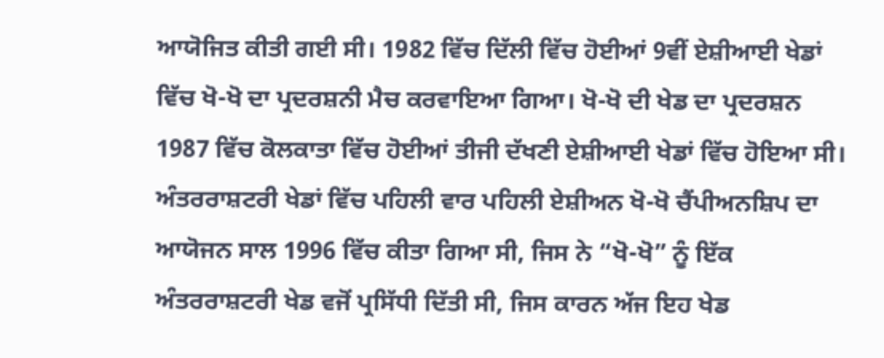ਆਯੋਜਿਤ ਕੀਤੀ ਗਈ ਸੀ। 1982 ਵਿੱਚ ਦਿੱਲੀ ਵਿੱਚ ਹੋਈਆਂ 9ਵੀਂ ਏਸ਼ੀਆਈ ਖੇਡਾਂ ਵਿੱਚ ਖੋ-ਖੋ ਦਾ ਪ੍ਰਦਰਸ਼ਨੀ ਮੈਚ ਕਰਵਾਇਆ ਗਿਆ। ਖੋ-ਖੋ ਦੀ ਖੇਡ ਦਾ ਪ੍ਰਦਰਸ਼ਨ 1987 ਵਿੱਚ ਕੋਲਕਾਤਾ ਵਿੱਚ ਹੋਈਆਂ ਤੀਜੀ ਦੱਖਣੀ ਏਸ਼ੀਆਈ ਖੇਡਾਂ ਵਿੱਚ ਹੋਇਆ ਸੀ।
ਅੰਤਰਰਾਸ਼ਟਰੀ ਖੇਡਾਂ ਵਿੱਚ ਪਹਿਲੀ ਵਾਰ ਪਹਿਲੀ ਏਸ਼ੀਅਨ ਖੋ-ਖੋ ਚੈਂਪੀਅਨਸ਼ਿਪ ਦਾ ਆਯੋਜਨ ਸਾਲ 1996 ਵਿੱਚ ਕੀਤਾ ਗਿਆ ਸੀ, ਜਿਸ ਨੇ “ਖੋ-ਖੋ” ਨੂੰ ਇੱਕ ਅੰਤਰਰਾਸ਼ਟਰੀ ਖੇਡ ਵਜੋਂ ਪ੍ਰਸਿੱਧੀ ਦਿੱਤੀ ਸੀ, ਜਿਸ ਕਾਰਨ ਅੱਜ ਇਹ ਖੇਡ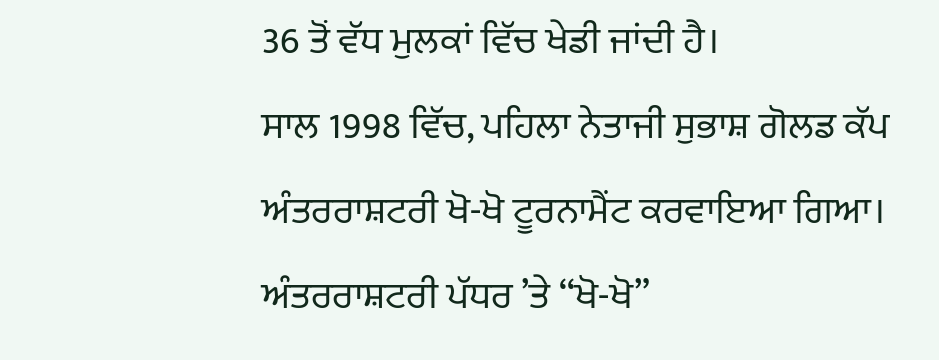36 ਤੋਂ ਵੱਧ ਮੁਲਕਾਂ ਵਿੱਚ ਖੇਡੀ ਜਾਂਦੀ ਹੈ।
ਸਾਲ 1998 ਵਿੱਚ, ਪਹਿਲਾ ਨੇਤਾਜੀ ਸੁਭਾਸ਼ ਗੋਲਡ ਕੱਪ ਅੰਤਰਰਾਸ਼ਟਰੀ ਖੋ-ਖੋ ਟੂਰਨਾਮੈਂਟ ਕਰਵਾਇਆ ਗਿਆ। ਅੰਤਰਰਾਸ਼ਟਰੀ ਪੱਧਰ ’ਤੇ ‘‘ਖੋ-ਖੋ”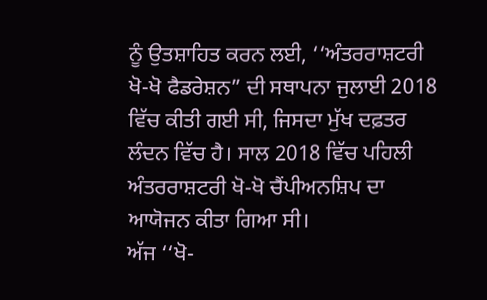ਨੂੰ ਉਤਸ਼ਾਹਿਤ ਕਰਨ ਲਈ, ‘‘ਅੰਤਰਰਾਸ਼ਟਰੀ ਖੋ-ਖੋ ਫੈਡਰੇਸ਼ਨ” ਦੀ ਸਥਾਪਨਾ ਜੁਲਾਈ 2018 ਵਿੱਚ ਕੀਤੀ ਗਈ ਸੀ, ਜਿਸਦਾ ਮੁੱਖ ਦਫ਼ਤਰ ਲੰਦਨ ਵਿੱਚ ਹੈ। ਸਾਲ 2018 ਵਿੱਚ ਪਹਿਲੀ ਅੰਤਰਰਾਸ਼ਟਰੀ ਖੋ-ਖੋ ਚੈਂਪੀਅਨਸ਼ਿਪ ਦਾ ਆਯੋਜਨ ਕੀਤਾ ਗਿਆ ਸੀ।
ਅੱਜ ‘‘ਖੋ-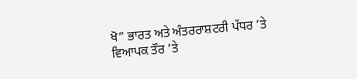ਖੋ” ਭਾਰਤ ਅਤੇ ਅੰਤਰਰਾਸ਼ਟਰੀ ਪੱਧਰ ’ਤੇ ਵਿਆਪਕ ਤੌਰ ’ਤੇ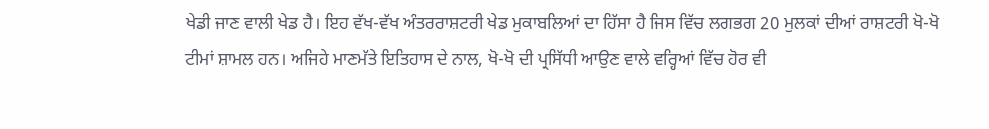ਖੇਡੀ ਜਾਣ ਵਾਲੀ ਖੇਡ ਹੈ। ਇਹ ਵੱਖ-ਵੱਖ ਅੰਤਰਰਾਸ਼ਟਰੀ ਖੇਡ ਮੁਕਾਬਲਿਆਂ ਦਾ ਹਿੱਸਾ ਹੈ ਜਿਸ ਵਿੱਚ ਲਗਭਗ 20 ਮੁਲਕਾਂ ਦੀਆਂ ਰਾਸ਼ਟਰੀ ਖੋ-ਖੋ ਟੀਮਾਂ ਸ਼ਾਮਲ ਹਨ। ਅਜਿਹੇ ਮਾਣਮੱਤੇ ਇਤਿਹਾਸ ਦੇ ਨਾਲ, ਖੋ-ਖੋ ਦੀ ਪ੍ਰਸਿੱਧੀ ਆਉਣ ਵਾਲੇ ਵਰ੍ਹਿਆਂ ਵਿੱਚ ਹੋਰ ਵੀ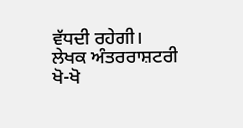ਵੱਧਦੀ ਰਹੇਗੀ।
ਲੇਖਕ ਅੰਤਰਰਾਸ਼ਟਰੀ ਖੋ-ਖੋ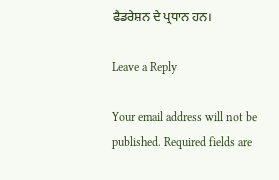ਫੈਡਰੇਸ਼ਨ ਦੇ ਪ੍ਰਧਾਨ ਹਨ।

Leave a Reply

Your email address will not be published. Required fields are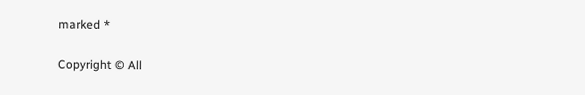marked *

Copyright © All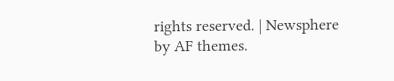rights reserved. | Newsphere by AF themes.